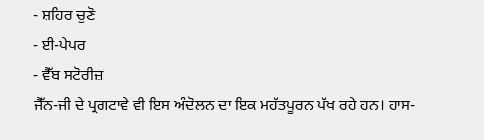- ਸ਼ਹਿਰ ਚੁਣੋ
- ਈ-ਪੇਪਰ
- ਵੈੱਬ ਸਟੋਰੀਜ਼
ਜੈੱਨ-ਜੀ ਦੇ ਪ੍ਰਗਟਾਵੇ ਵੀ ਇਸ ਅੰਦੋਲਨ ਦਾ ਇਕ ਮਹੱਤਪੂਰਨ ਪੱਖ ਰਹੇ ਹਨ। ਹਾਸ-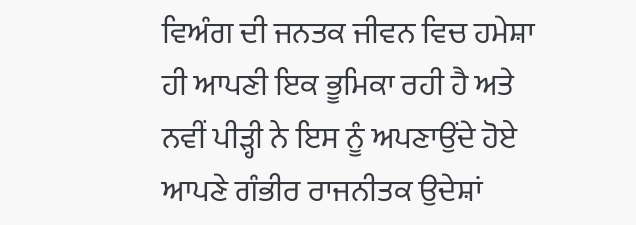ਵਿਅੰਗ ਦੀ ਜਨਤਕ ਜੀਵਨ ਵਿਚ ਹਮੇਸ਼ਾ ਹੀ ਆਪਣੀ ਇਕ ਭੂਮਿਕਾ ਰਹੀ ਹੈ ਅਤੇ ਨਵੀਂ ਪੀੜ੍ਹੀ ਨੇ ਇਸ ਨੂੰ ਅਪਣਾਉਂਦੇ ਹੋਏ ਆਪਣੇ ਗੰਭੀਰ ਰਾਜਨੀਤਕ ਉਦੇਸ਼ਾਂ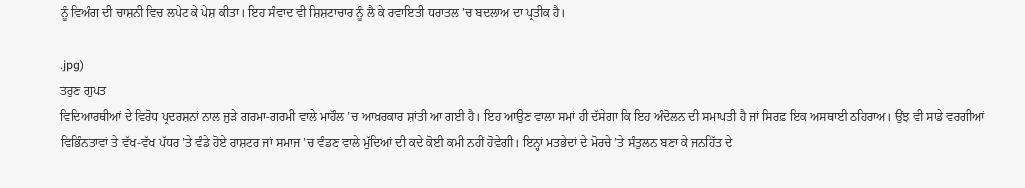ਨੂੰ ਵਿਅੰਗ ਦੀ ਚਾਸ਼ਨੀ ਵਿਚ ਲਪੇਟ ਕੇ ਪੇਸ਼ ਕੀਤਾ। ਇਹ ਸੰਵਾਦ ਵੀ ਸ਼ਿਸ਼ਟਾਚਾਰ ਨੂੰ ਲੈ ਕੇ ਰਵਾਇਤੀ ਧਰਾਤਲ ’ਚ ਬਦਲਾਅ ਦਾ ਪ੍ਰਤੀਕ ਹੈ।

.jpg)
ਤਰੁਣ ਗੁਪਤ
ਵਿਦਿਆਰਥੀਆਂ ਦੇ ਵਿਰੋਧ ਪ੍ਰਦਰਸ਼ਨਾਂ ਨਾਲ ਜੁੜੇ ਗਰਮਾ-ਗਰਮੀ ਵਾਲੇ ਮਾਹੌਲ ’ਚ ਆਖ਼ਰਕਾਰ ਸ਼ਾਂਤੀ ਆ ਗਈ ਹੈ। ਇਹ ਆਉਣ ਵਾਲਾ ਸਮਾਂ ਹੀ ਦੱਸੇਗਾ ਕਿ ਇਹ ਅੰਦੋਲਨ ਦੀ ਸਮਾਪਤੀ ਹੈ ਜਾਂ ਸਿਰਫ਼ ਇਕ ਅਸਥਾਈ ਠਹਿਰਾਅ। ਉਂਝ ਵੀ ਸਾਡੇ ਵਰਗੀਆਂ ਵਿਭਿੰਨਤਾਵਾਂ ਤੇ ਵੱਖ-ਵੱਖ ਪੱਧਰ ’ਤੇ ਵੰਡੇ ਹੋਏ ਰਾਸ਼ਟਰ ਜਾਂ ਸਮਾਜ ’ਚ ਵੰਡਣ ਵਾਲੇ ਮੁੱਦਿਆਂ ਦੀ ਕਦੇ ਕੋਈ ਕਮੀ ਨਹੀਂ ਹੋਵੇਗੀ। ਇਨ੍ਹਾਂ ਮਤਭੇਦਾਂ ਦੇ ਮੋਰਚੇ ’ਤੇ ਸੰਤੁਲਨ ਬਣਾ ਕੇ ਜਨਹਿੱਤ ਦੇ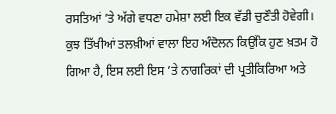ਰਸਤਿਆਂ ’ਤੇ ਅੱਗੇ ਵਧਣਾ ਹਮੇਸ਼ਾ ਲਈ ਇਕ ਵੱਡੀ ਚੁਣੌਤੀ ਹੋਵੇਗੀ। ਕੁਝ ਤਿੱਖੀਆਂ ਤਲਖ਼ੀਆਂ ਵਾਲਾ ਇਹ ਅੰਦੋਲਨ ਕਿਉਂਕਿ ਹੁਣ ਖ਼ਤਮ ਹੋ ਗਿਆ ਹੈ, ਇਸ ਲਈ ਇਸ ’ਤੇ ਨਾਗਰਿਕਾਂ ਦੀ ਪ੍ਰਤੀਕਿਰਿਆ ਅਤੇ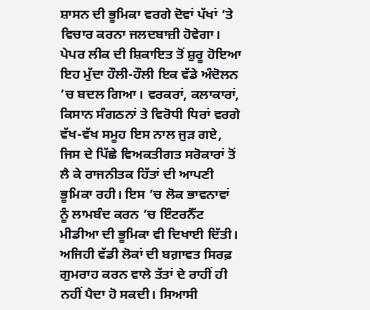ਸ਼ਾਸਨ ਦੀ ਭੂਮਿਕਾ ਵਰਗੇ ਦੋਵਾਂ ਪੱਖਾਂ ’ਤੇ ਵਿਚਾਰ ਕਰਨਾ ਜਲਦਬਾਜ਼ੀ ਹੋਵੇਗਾ। ਪੇਪਰ ਲੀਕ ਦੀ ਸ਼ਿਕਾਇਤ ਤੋਂ ਸ਼ੁਰੂ ਹੋਇਆ ਇਹ ਮੁੱਦਾ ਹੌਲੀ-ਹੌਲੀ ਇਕ ਵੱਡੇ ਅੰਦੋਲਨ ’ਚ ਬਦਲ ਗਿਆ। ਵਰਕਰਾਂ, ਕਲਾਕਾਰਾਂ, ਕਿਸਾਨ ਸੰਗਠਨਾਂ ਤੇ ਵਿਰੋਧੀ ਧਿਰਾਂ ਵਰਗੇ ਵੱਖ-ਵੱਖ ਸਮੂਹ ਇਸ ਨਾਲ ਜੁੜ ਗਏ, ਜਿਸ ਦੇ ਪਿੱਛੇ ਵਿਅਕਤੀਗਤ ਸਰੋਕਾਰਾਂ ਤੋਂ ਲੈ ਕੇ ਰਾਜਨੀਤਕ ਹਿੱਤਾਂ ਦੀ ਆਪਣੀ ਭੂਮਿਕਾ ਰਹੀ। ਇਸ ’ਚ ਲੋਕ ਭਾਵਨਾਵਾਂ ਨੂੰ ਲਾਮਬੰਦ ਕਰਨ ’ਚ ਇੰਟਰਨੈੱਟ ਮੀਡੀਆ ਦੀ ਭੂਮਿਕਾ ਵੀ ਦਿਖਾਈ ਦਿੱਤੀ। ਅਜਿਹੀ ਵੱਡੀ ਲੋਕਾਂ ਦੀ ਬਗ਼ਾਵਤ ਸਿਰਫ਼ ਗੁਮਰਾਹ ਕਰਨ ਵਾਲੇ ਤੱਤਾਂ ਦੇ ਰਾਹੀਂ ਹੀ ਨਹੀਂ ਪੈਦਾ ਹੋ ਸਕਦੀ। ਸਿਆਸੀ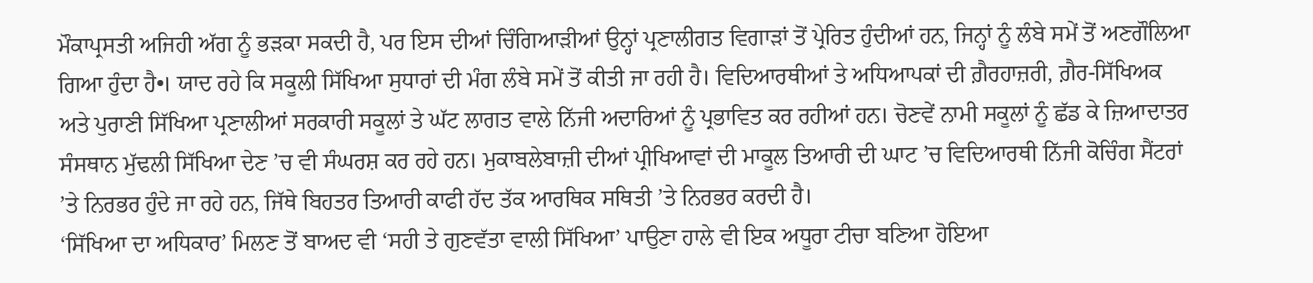ਮੌਕਾਪ੍ਰਸਤੀ ਅਜਿਹੀ ਅੱਗ ਨੂੰ ਭੜਕਾ ਸਕਦੀ ਹੈ, ਪਰ ਇਸ ਦੀਆਂ ਚਿੰਗਿਆੜੀਆਂ ਉਨ੍ਹਾਂ ਪ੍ਰਣਾਲੀਗਤ ਵਿਗਾੜਾਂ ਤੋਂ ਪ੍ਰੇਰਿਤ ਹੁੰਦੀਆਂ ਹਨ, ਜਿਨ੍ਹਾਂ ਨੂੰ ਲੰਬੇ ਸਮੇਂ ਤੋਂ ਅਣਗੌਲਿਆ ਗਿਆ ਹੁੰਦਾ ਹੈ•। ਯਾਦ ਰਹੇ ਕਿ ਸਕੂਲੀ ਸਿੱਖਿਆ ਸੁਧਾਰਾਂ ਦੀ ਮੰਗ ਲੰਬੇ ਸਮੇਂ ਤੋਂ ਕੀਤੀ ਜਾ ਰਹੀ ਹੈ। ਵਿਦਿਆਰਥੀਆਂ ਤੇ ਅਧਿਆਪਕਾਂ ਦੀ ਗ਼ੈਰਹਾਜ਼ਰੀ, ਗ਼ੈਰ-ਸਿੱਖਿਅਕ ਅਤੇ ਪੁਰਾਣੀ ਸਿੱਖਿਆ ਪ੍ਰਣਾਲੀਆਂ ਸਰਕਾਰੀ ਸਕੂਲਾਂ ਤੇ ਘੱਟ ਲਾਗਤ ਵਾਲੇ ਨਿੱਜੀ ਅਦਾਰਿਆਂ ਨੂੰ ਪ੍ਰਭਾਵਿਤ ਕਰ ਰਹੀਆਂ ਹਨ। ਚੋਣਵੇਂ ਨਾਮੀ ਸਕੂਲਾਂ ਨੂੰ ਛੱਡ ਕੇ ਜ਼ਿਆਦਾਤਰ ਸੰਸਥਾਨ ਮੁੱਢਲੀ ਸਿੱਖਿਆ ਦੇਣ ’ਚ ਵੀ ਸੰਘਰਸ਼ ਕਰ ਰਹੇ ਹਨ। ਮੁਕਾਬਲੇਬਾਜ਼ੀ ਦੀਆਂ ਪ੍ਰੀਖਿਆਵਾਂ ਦੀ ਮਾਕੂਲ ਤਿਆਰੀ ਦੀ ਘਾਟ ’ਚ ਵਿਦਿਆਰਥੀ ਨਿੱਜੀ ਕੋਚਿੰਗ ਸੈਂਟਰਾਂ ’ਤੇ ਨਿਰਭਰ ਹੁੰਦੇ ਜਾ ਰਹੇ ਹਨ, ਜਿੱਥੇ ਬਿਹਤਰ ਤਿਆਰੀ ਕਾਫੀ ਹੱਦ ਤੱਕ ਆਰਥਿਕ ਸਥਿਤੀ ’ਤੇ ਨਿਰਭਰ ਕਰਦੀ ਹੈ।
‘ਸਿੱਖਿਆ ਦਾ ਅਧਿਕਾਰ’ ਮਿਲਣ ਤੋਂ ਬਾਅਦ ਵੀ ‘ਸਹੀ ਤੇ ਗੁਣਵੱਤਾ ਵਾਲੀ ਸਿੱਖਿਆ’ ਪਾਉਣਾ ਹਾਲੇ ਵੀ ਇਕ ਅਧੂਰਾ ਟੀਚਾ ਬਣਿਆ ਹੋਇਆ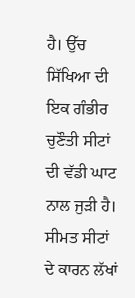ਹੈ। ਉੱਚ ਸਿੱਖਿਆ ਦੀ ਇਕ ਗੰਭੀਰ ਚੁਣੌਤੀ ਸੀਟਾਂ ਦੀ ਵੱਡੀ ਘਾਟ ਨਾਲ ਜੁੜੀ ਹੈ। ਸੀਮਤ ਸੀਟਾਂ ਦੇ ਕਾਰਨ ਲੱਖਾਂ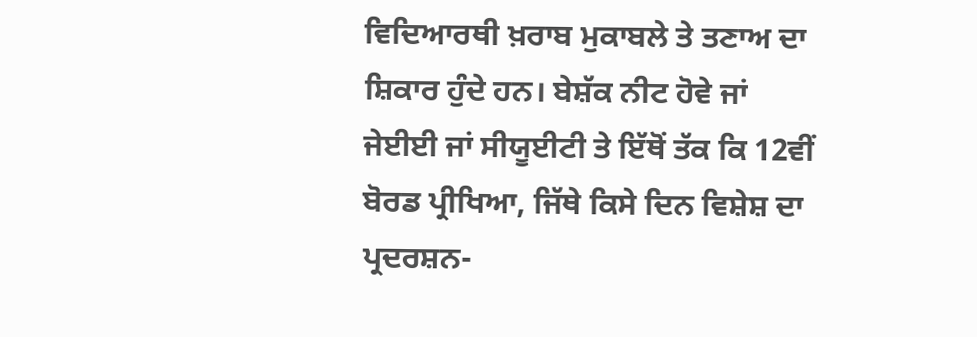ਵਿਦਿਆਰਥੀ ਖ਼ਰਾਬ ਮੁਕਾਬਲੇ ਤੇ ਤਣਾਅ ਦਾ ਸ਼ਿਕਾਰ ਹੁੰਦੇ ਹਨ। ਬੇਸ਼ੱਕ ਨੀਟ ਹੋਵੇ ਜਾਂ ਜੇਈਈ ਜਾਂ ਸੀਯੂਈਟੀ ਤੇ ਇੱਥੋਂ ਤੱਕ ਕਿ 12ਵੀਂ ਬੋਰਡ ਪ੍ਰੀਖਿਆ, ਜਿੱਥੇ ਕਿਸੇ ਦਿਨ ਵਿਸ਼ੇਸ਼ ਦਾ ਪ੍ਰਦਰਸ਼ਨ-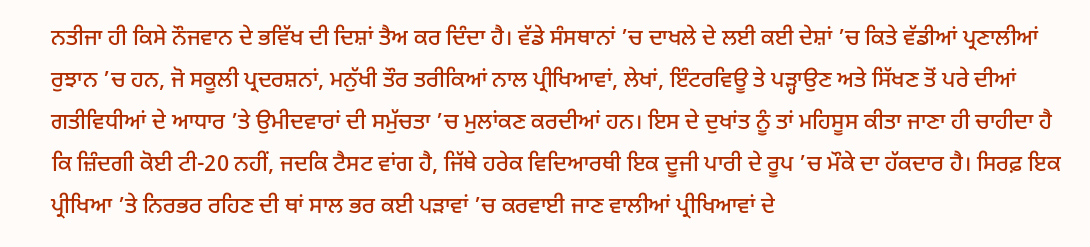ਨਤੀਜਾ ਹੀ ਕਿਸੇ ਨੌਜਵਾਨ ਦੇ ਭਵਿੱਖ ਦੀ ਦਿਸ਼ਾਂ ਤੈਅ ਕਰ ਦਿੰਦਾ ਹੈ। ਵੱਡੇ ਸੰਸਥਾਨਾਂ ’ਚ ਦਾਖਲੇ ਦੇ ਲਈ ਕਈ ਦੇਸ਼ਾਂ ’ਚ ਕਿਤੇ ਵੱਡੀਆਂ ਪ੍ਰਣਾਲੀਆਂ ਰੁਝਾਨ ’ਚ ਹਨ, ਜੋ ਸਕੂਲੀ ਪ੍ਰਦਰਸ਼ਨਾਂ, ਮਨੁੱਖੀ ਤੌਰ ਤਰੀਕਿਆਂ ਨਾਲ ਪ੍ਰੀਖਿਆਵਾਂ, ਲੇਖਾਂ, ਇੰਟਰਵਿਊ ਤੇ ਪੜ੍ਹਾਉਣ ਅਤੇ ਸਿੱਖਣ ਤੋਂ ਪਰੇ ਦੀਆਂ ਗਤੀਵਿਧੀਆਂ ਦੇ ਆਧਾਰ ’ਤੇ ਉਮੀਦਵਾਰਾਂ ਦੀ ਸਮੁੱਚਤਾ ’ਚ ਮੁਲਾਂਕਣ ਕਰਦੀਆਂ ਹਨ। ਇਸ ਦੇ ਦੁਖਾਂਤ ਨੂੰ ਤਾਂ ਮਹਿਸੂਸ ਕੀਤਾ ਜਾਣਾ ਹੀ ਚਾਹੀਦਾ ਹੈ ਕਿ ਜ਼ਿੰਦਗੀ ਕੋਈ ਟੀ-20 ਨਹੀਂ, ਜਦਕਿ ਟੈਸਟ ਵਾਂਗ ਹੈ, ਜਿੱਥੇ ਹਰੇਕ ਵਿਦਿਆਰਥੀ ਇਕ ਦੂਜੀ ਪਾਰੀ ਦੇ ਰੂਪ ’ਚ ਮੌਕੇ ਦਾ ਹੱਕਦਾਰ ਹੈ। ਸਿਰਫ਼ ਇਕ ਪ੍ਰੀਖਿਆ ’ਤੇ ਨਿਰਭਰ ਰਹਿਣ ਦੀ ਥਾਂ ਸਾਲ ਭਰ ਕਈ ਪੜਾਵਾਂ ’ਚ ਕਰਵਾਈ ਜਾਣ ਵਾਲੀਆਂ ਪ੍ਰੀਖਿਆਵਾਂ ਦੇ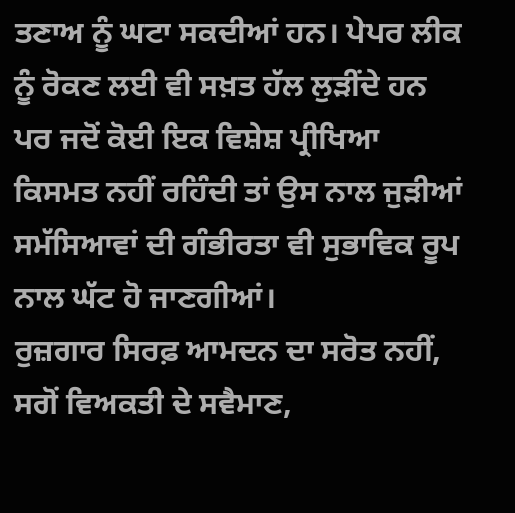ਤਣਾਅ ਨੂੰ ਘਟਾ ਸਕਦੀਆਂ ਹਨ। ਪੇਪਰ ਲੀਕ ਨੂੰ ਰੋਕਣ ਲਈ ਵੀ ਸਖ਼ਤ ਹੱਲ ਲੁੜੀਂਦੇ ਹਨ ਪਰ ਜਦੋਂ ਕੋਈ ਇਕ ਵਿਸ਼ੇਸ਼ ਪ੍ਰੀਖਿਆ ਕਿਸਮਤ ਨਹੀਂ ਰਹਿੰਦੀ ਤਾਂ ਉਸ ਨਾਲ ਜੁੜੀਆਂ ਸਮੱਸਿਆਵਾਂ ਦੀ ਗੰਭੀਰਤਾ ਵੀ ਸੁਭਾਵਿਕ ਰੂਪ ਨਾਲ ਘੱਟ ਹੋ ਜਾਣਗੀਆਂ।
ਰੁਜ਼ਗਾਰ ਸਿਰਫ਼ ਆਮਦਨ ਦਾ ਸਰੋਤ ਨਹੀਂ, ਸਗੋਂ ਵਿਅਕਤੀ ਦੇ ਸਵੈਮਾਣ,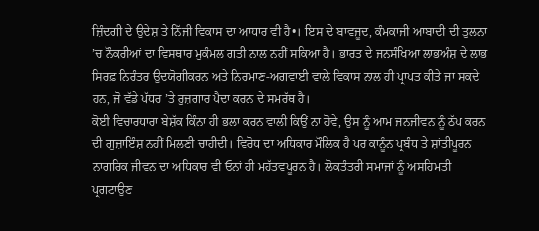ਜ਼ਿੰਦਗੀ ਦੇ ਉਦੇਸ਼ ਤੇ ਨਿੱਜੀ ਵਿਕਾਸ ਦਾ ਆਧਾਰ ਵੀ ਹੈ•। ਇਸ ਦੇ ਬਾਵਜੂਦ, ਕੰਮਕਾਜੀ ਆਬਾਦੀ ਦੀ ਤੁਲਨਾ ’ਚ ਨੌਕਰੀਆਂ ਦਾ ਵਿਸਥਾਰ ਮੁਕੰਮਲ ਗਤੀ ਨਾਲ ਨਹੀਂ ਸਕਿਆ ਹੈ। ਭਾਰਤ ਦੇ ਜਨਸੰਖਿਆ ਲਾਭਅੰਸ਼ ਦੇ ਲਾਭ ਸਿਰਫ਼ ਨਿਰੰਤਰ ਉਦਯੋਗੀਕਰਨ ਅਤੇ ਨਿਰਮਾਣ-ਅਗਵਾਈ ਵਾਲੇ ਵਿਕਾਸ ਨਾਲ ਹੀ ਪ੍ਰਾਪਤ ਕੀਤੇ ਜਾ ਸਕਦੇ ਹਨ, ਜੋ ਵੱਡੇ ਪੱਧਰ ’ਤੇ ਰੁਜ਼ਗਾਰ ਪੈਦਾ ਕਰਨ ਦੇ ਸਮਰੱਥ ਹੈ।
ਕੋਈ ਵਿਚਾਰਧਾਰਾ ਬੇਸ਼ੱਕ ਕਿੰਨਾ ਹੀ ਭਲਾ ਕਰਨ ਵਾਲੀ ਕਿਉਂ ਨਾ ਹੋਵੇ, ਉਸ ਨੂੰ ਆਮ ਜਨਜੀਵਨ ਨੂੰ ਠੱਪ ਕਰਨ ਦੀ ਗੁਜ਼ਾਇੰਸ਼ ਨਹੀਂ ਮਿਲਣੀ ਚਾਹੀਦੀ। ਵਿਰੋਧ ਦਾ ਅਧਿਕਾਰ ਮੌਲਿਕ ਹੈ ਪਰ ਕਾਨੂੰਨ ਪ੍ਰਬੰਧ ਤੇ ਸ਼ਾਂਤੀਪੂਰਨ ਨਾਗਰਿਕ ਜੀਵਨ ਦਾ ਅਧਿਕਾਰ ਵੀ ਓਨਾਂ ਹੀ ਮਹੱਤਵਪੂਰਨ ਹੈ। ਲੋਕਤੰਤਰੀ ਸਮਾਜਾਂ ਨੂੰ ਅਸਹਿਮਤੀ ਪ੍ਰਗਟਾਉਣ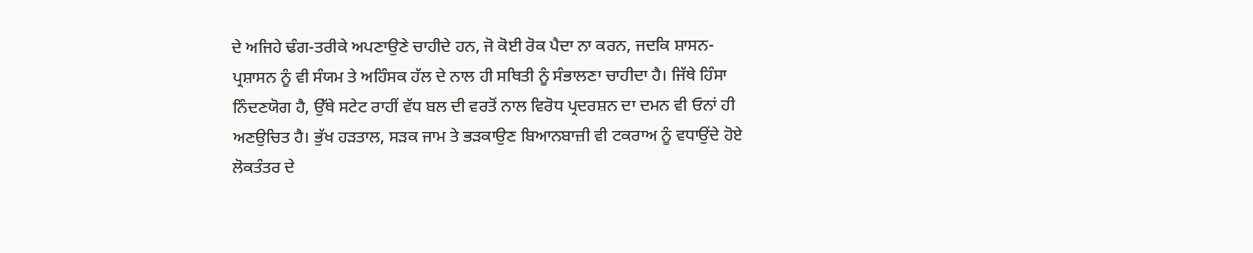ਦੇ ਅਜਿਹੇ ਢੰਗ-ਤਰੀਕੇ ਅਪਣਾਉਣੇ ਚਾਹੀਦੇ ਹਨ, ਜੋ ਕੋਈ ਰੋਕ ਪੈਦਾ ਨਾ ਕਰਨ, ਜਦਕਿ ਸ਼ਾਸਨ-ਪ੍ਰਸ਼ਾਸਨ ਨੂੰ ਵੀ ਸੰਯਮ ਤੇ ਅਹਿੰਸਕ ਹੱਲ ਦੇ ਨਾਲ ਹੀ ਸਥਿਤੀ ਨੂੰ ਸੰਭਾਲਣਾ ਚਾਹੀਦਾ ਹੈ। ਜਿੱਥੇ ਹਿੰਸਾ ਨਿੰਦਣਯੋਗ ਹੈ, ਉੱਥੇ ਸਟੇਟ ਰਾਹੀਂ ਵੱਧ ਬਲ ਦੀ ਵਰਤੋਂ ਨਾਲ ਵਿਰੋਧ ਪ੍ਰਦਰਸ਼ਨ ਦਾ ਦਮਨ ਵੀ ਓਨਾਂ ਹੀ ਅਣਉਚਿਤ ਹੈ। ਭੁੱਖ ਹੜਤਾਲ, ਸੜਕ ਜਾਮ ਤੇ ਭੜਕਾਉਣ ਬਿਆਨਬਾਜ਼ੀ ਵੀ ਟਕਰਾਅ ਨੂੰ ਵਧਾਉਂਦੇ ਹੋਏ ਲੋਕਤੰਤਰ ਦੇ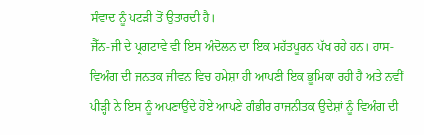ਸੰਵਾਦ ਨੂੰ ਪਟੜੀ ਤੋਂ ਉਤਾਰਦੀ ਹੈ।
ਜੈੱਨ-ਜੀ ਦੇ ਪ੍ਰਗਟਾਵੇ ਵੀ ਇਸ ਅੰਦੋਲਨ ਦਾ ਇਕ ਮਹੱਤਪੂਰਨ ਪੱਖ ਰਹੇ ਹਨ। ਹਾਸ-ਵਿਅੰਗ ਦੀ ਜਨਤਕ ਜੀਵਨ ਵਿਚ ਹਮੇਸ਼ਾ ਹੀ ਆਪਣੀ ਇਕ ਭੂਮਿਕਾ ਰਹੀ ਹੈ ਅਤੇ ਨਵੀਂ ਪੀੜ੍ਹੀ ਨੇ ਇਸ ਨੂੰ ਅਪਣਾਉਂਦੇ ਹੋਏ ਆਪਣੇ ਗੰਭੀਰ ਰਾਜਨੀਤਕ ਉਦੇਸ਼ਾਂ ਨੂੰ ਵਿਅੰਗ ਦੀ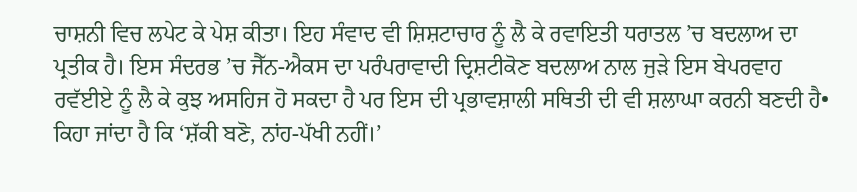ਚਾਸ਼ਨੀ ਵਿਚ ਲਪੇਟ ਕੇ ਪੇਸ਼ ਕੀਤਾ। ਇਹ ਸੰਵਾਦ ਵੀ ਸ਼ਿਸ਼ਟਾਚਾਰ ਨੂੰ ਲੈ ਕੇ ਰਵਾਇਤੀ ਧਰਾਤਲ ’ਚ ਬਦਲਾਅ ਦਾ ਪ੍ਰਤੀਕ ਹੈ। ਇਸ ਸੰਦਰਭ ’ਚ ਜੈੱਨ-ਐਕਸ ਦਾ ਪਰੰਪਰਾਵਾਦੀ ਦ੍ਰਿਸ਼ਟੀਕੋਣ ਬਦਲਾਅ ਨਾਲ ਜੁੜੇ ਇਸ ਬੇਪਰਵਾਹ ਰਵੱਈਏ ਨੂੰ ਲੈ ਕੇ ਕੁਝ ਅਸਹਿਜ ਹੋ ਸਕਦਾ ਹੈ ਪਰ ਇਸ ਦੀ ਪ੍ਰਭਾਵਸ਼ਾਲੀ ਸਥਿਤੀ ਦੀ ਵੀ ਸ਼ਲਾਘਾ ਕਰਨੀ ਬਣਦੀ ਹੈ• ਕਿਹਾ ਜਾਂਦਾ ਹੈ ਕਿ ‘ਸ਼ੱਕੀ ਬਣੋ, ਨਾਂਹ-ਪੱਖੀ ਨਹੀਂ।’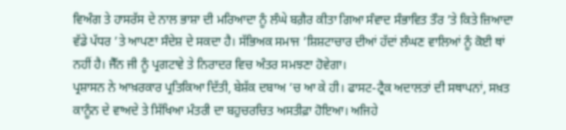ਵਿਅੰਗ ਤੇ ਹਾਸਰੱਸ ਦੇ ਨਾਲ ਭਾਸ਼ਾ ਦੀ ਮਰਿਆਦਾ ਨੂੰ ਲੰਘੇ ਬਗ਼ੈਰ ਕੀਤਾ ਗਿਆ ਸੰਵਾਦ ਸੰਭਾਵਿਤ ਤੌਰ ’ਤੇ ਕਿਤੇ ਜ਼ਿਆਦਾ ਵੱਡੇ ਪੱਧਰ ’ਤੇ ਆਪਣਾ ਸੰਦੇਸ਼ ਦੇ ਸਕਦਾ ਹੈ। ਸੱਭਿਅਕ ਸਮਾਜ ’ਸ਼ਿਸ਼ਟਾਚਾਰ ਦੀਆਂ ਹੱਦਾਂ ਲੰਘਣ ਵਾਲਿਆਂ ਨੂੰ ਕੋਈ ਥਾਂ ਨਹੀਂ ਹੈ। ਜੈੱਨ ਜੀ ਨੂੰ ਪ੍ਰਗਟਾਵੇ ਤੇ ਨਿਰਾਦਰ ਵਿਚ ਅੰਤਰ ਸਮਝਣਾ ਹੋਵੇਗਾ।
ਪ੍ਰਸ਼ਾਸਨ ਨੇ ਆਖ਼ਰਕਾਰ ਪ੍ਰਤਿਕਿਆ ਦਿੱਤੀ, ਬੇਸ਼ੱਕ ਦਬਾਅ ’ਚ ਆ ਕੇ ਹੀ। ਫਾਸਟ-ਟ੍ਰੈਕ ਅਦਾਲਤਾਂ ਦੀ ਸਥਾਪਨਾਂ, ਸਖ਼ਤ ਕਾਨੂੰਨ ਦੇ ਵਾਅਦੇ ਤੇ ਸਿੱਖਿਆ ਮੰਤਰੀ ਦਾ ਬਹੁਚਰਚਿਤ ਅਸਤੀਫ਼ਾ ਹੋਇਆ। ਅਜਿਹੇ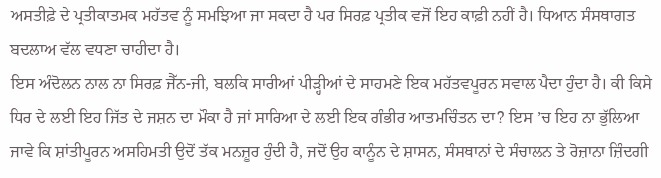ਅਸਤੀਫ਼ੇ ਦੇ ਪ੍ਰਤੀਕਾਤਮਕ ਮਹੱਤਵ ਨੂੰ ਸਮਝਿਆ ਜਾ ਸਕਦਾ ਹੈ ਪਰ ਸਿਰਫ਼ ਪ੍ਰਤੀਕ ਵਜੋਂ ਇਹ ਕਾਫ਼ੀ ਨਹੀਂ ਹੈ। ਧਿਆਨ ਸੰਸਥਾਗਤ ਬਦਲਾਅ ਵੱਲ ਵਧਣਾ ਚਾਹੀਦਾ ਹੈ।
ਇਸ ਅੰਦੋਲਨ ਨਾਲ ਨਾ ਸਿਰਫ਼ ਜੈੱਨ-ਜੀ, ਬਲਕਿ ਸਾਰੀਆਂ ਪੀੜ੍ਹੀਆਂ ਦੇ ਸਾਹਮਣੇ ਇਕ ਮਹੱਤਵਪੂਰਨ ਸਵਾਲ ਪੈਦਾ ਹੁੰਦਾ ਹੈ। ਕੀ ਕਿਸੇ ਧਿਰ ਦੇ ਲਈ ਇਹ ਜਿੱਤ ਦੇ ਜਸ਼ਨ ਦਾ ਮੌਕਾ ਹੈ ਜਾਂ ਸਾਰਿਆ ਦੇ ਲਈ ਇਕ ਗੰਭੀਰ ਆਤਮਚਿੰਤਨ ਦਾ? ਇਸ ’ਚ ਇਹ ਨਾ ਭੁੱਲਿਆ ਜਾਵੇ ਕਿ ਸ਼ਾਂਤੀਪੂਰਨ ਅਸਹਿਮਤੀ ਉਦੋਂ ਤੱਕ ਮਨਜ਼ੂਰ ਹੁੰਦੀ ਹੈ, ਜਦੋਂ ਉਹ ਕਾਨੂੰਨ ਦੇ ਸ਼ਾਸਨ, ਸੰਸਥਾਨਾਂ ਦੇ ਸੰਚਾਲਨ ਤੇ ਰੋਜ਼ਾਨਾ ਜ਼ਿੰਦਗੀ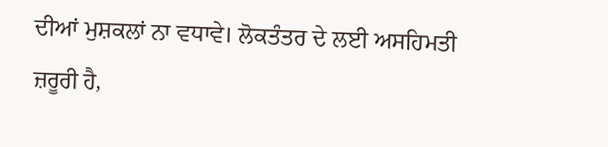ਦੀਆਂ ਮੁਸ਼ਕਲਾਂ ਨਾ ਵਧਾਵੇ। ਲੋਕਤੰਤਰ ਦੇ ਲਈ ਅਸਹਿਮਤੀ ਜ਼ਰੂਰੀ ਹੈ,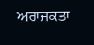ਅਰਾਜਕਤਾ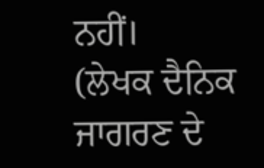ਨਹੀਂ।
(ਲੇਖਕ ਦੈਨਿਕ ਜਾਗਰਣ ਦੇ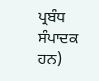ਪ੍ਰਬੰਧ ਸੰਪਾਦਕ ਹਨ)